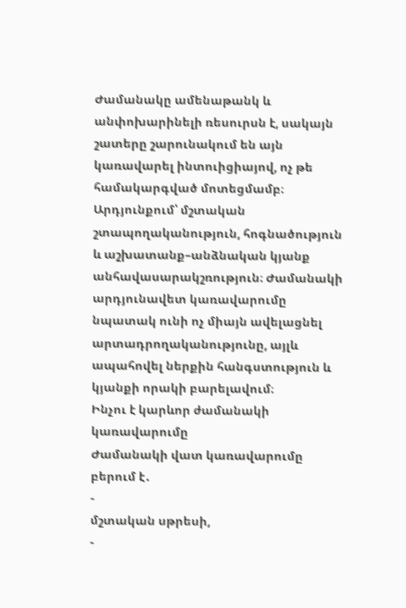Ժամանակը ամենաթանկ և անփոխարինելի ռեսուրսն է, սակայն շատերը շարունակում են այն կառավարել ինտուիցիայով, ոչ թե համակարգված մոտեցմամբ։ Արդյունքում՝ մշտական շտապողականություն, հոգնածություն և աշխատանք–անձնական կյանք անհավասարակշռություն։ Ժամանակի արդյունավետ կառավարումը նպատակ ունի ոչ միայն ավելացնել արտադրողականությունը, այլև ապահովել ներքին հանգստություն և կյանքի որակի բարելավում։
Ինչու է կարևոր ժամանակի կառավարումը
Ժամանակի վատ կառավարումը բերում է․
-
մշտական սթրեսի,
-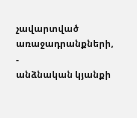չավարտված առաջադրանքների,
-
անձնական կյանքի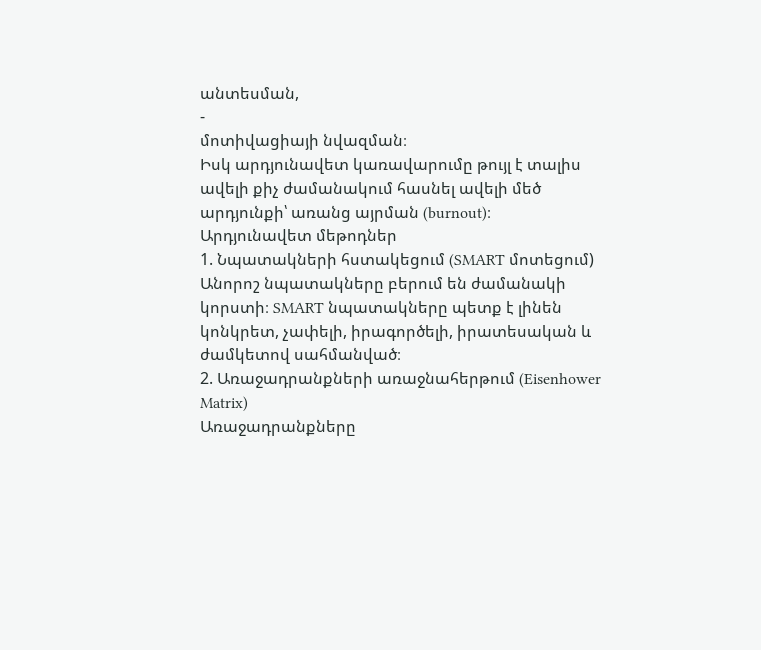անտեսման,
-
մոտիվացիայի նվազման։
Իսկ արդյունավետ կառավարումը թույլ է տալիս ավելի քիչ ժամանակում հասնել ավելի մեծ արդյունքի՝ առանց այրման (burnout)։
Արդյունավետ մեթոդներ
1. Նպատակների հստակեցում (SMART մոտեցում)
Անորոշ նպատակները բերում են ժամանակի կորստի։ SMART նպատակները պետք է լինեն կոնկրետ, չափելի, իրագործելի, իրատեսական և ժամկետով սահմանված։
2. Առաջադրանքների առաջնահերթում (Eisenhower Matrix)
Առաջադրանքները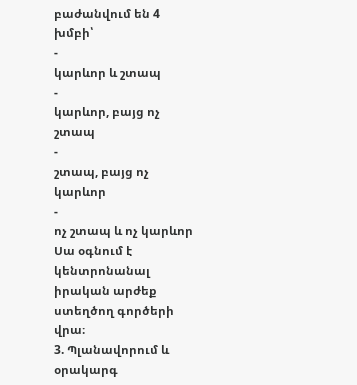բաժանվում են 4 խմբի՝
-
կարևոր և շտապ
-
կարևոր, բայց ոչ շտապ
-
շտապ, բայց ոչ կարևոր
-
ոչ շտապ և ոչ կարևոր
Սա օգնում է կենտրոնանալ իրական արժեք ստեղծող գործերի վրա։
3. Պլանավորում և օրակարգ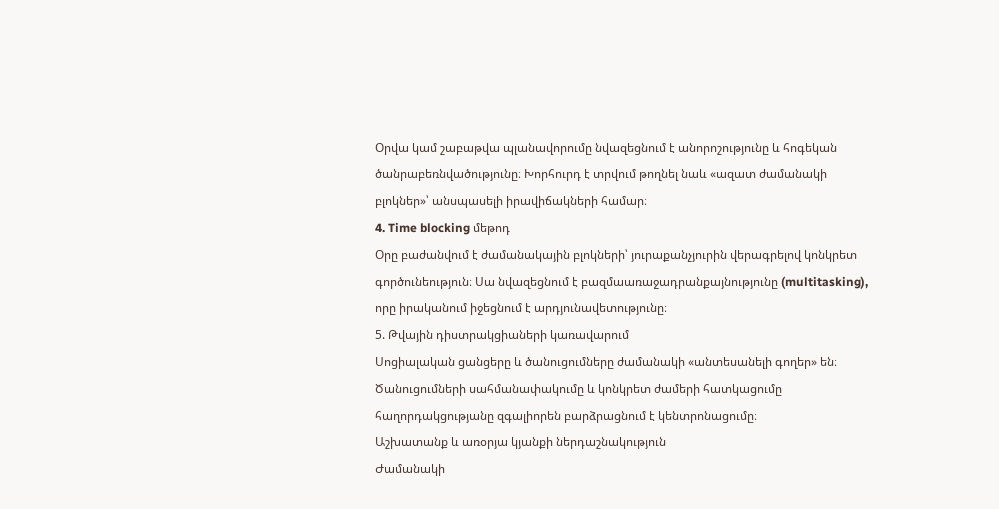Օրվա կամ շաբաթվա պլանավորումը նվազեցնում է անորոշությունը և հոգեկան ծանրաբեռնվածությունը։ Խորհուրդ է տրվում թողնել նաև «ազատ ժամանակի բլոկներ»՝ անսպասելի իրավիճակների համար։
4. Time blocking մեթոդ
Օրը բաժանվում է ժամանակային բլոկների՝ յուրաքանչյուրին վերագրելով կոնկրետ գործունեություն։ Սա նվազեցնում է բազմաառաջադրանքայնությունը (multitasking), որը իրականում իջեցնում է արդյունավետությունը։
5. Թվային դիստրակցիաների կառավարում
Սոցիալական ցանցերը և ծանուցումները ժամանակի «անտեսանելի գողեր» են։ Ծանուցումների սահմանափակումը և կոնկրետ ժամերի հատկացումը հաղորդակցությանը զգալիորեն բարձրացնում է կենտրոնացումը։
Աշխատանք և առօրյա կյանքի ներդաշնակություն
Ժամանակի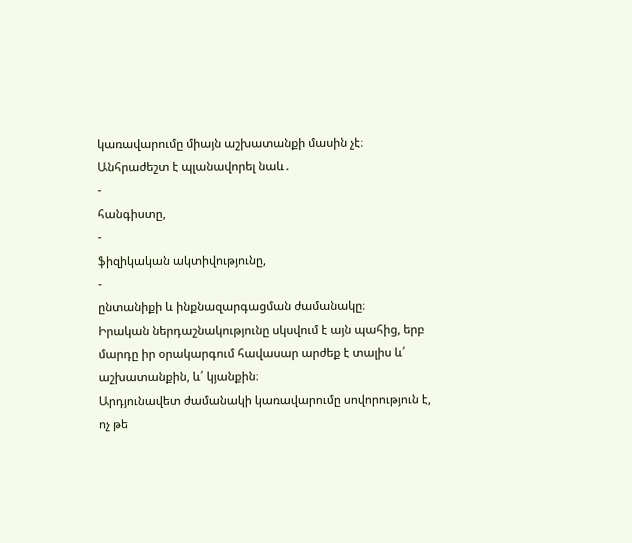կառավարումը միայն աշխատանքի մասին չէ։ Անհրաժեշտ է պլանավորել նաև․
-
հանգիստը,
-
ֆիզիկական ակտիվությունը,
-
ընտանիքի և ինքնազարգացման ժամանակը։
Իրական ներդաշնակությունը սկսվում է այն պահից, երբ մարդը իր օրակարգում հավասար արժեք է տալիս և՛ աշխատանքին, և՛ կյանքին։
Արդյունավետ ժամանակի կառավարումը սովորություն է, ոչ թե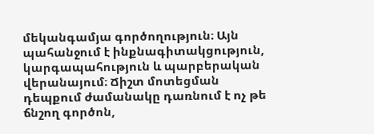մեկանգամյա գործողություն։ Այն պահանջում է ինքնագիտակցություն, կարգապահություն և պարբերական վերանայում։ Ճիշտ մոտեցման դեպքում ժամանակը դառնում է ոչ թե ճնշող գործոն,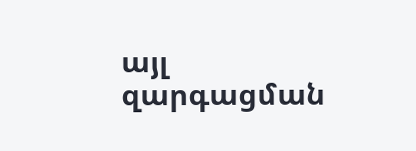այլ զարգացման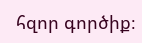հզոր գործիք։